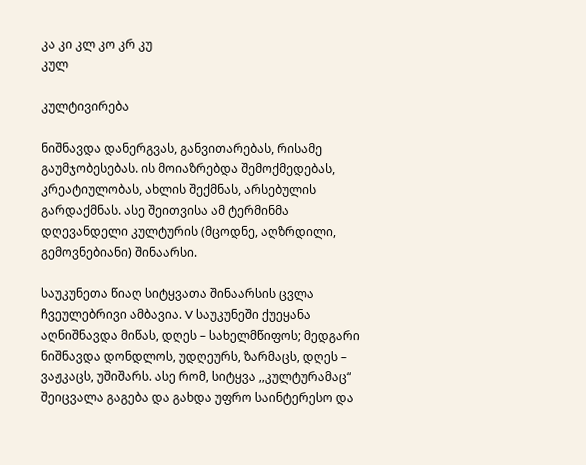კა კი კლ კო კრ კუ
კულ

კულტივირება

ნიშნავდა დანერგვას, განვითარებას, რისამე გაუმჯობესებას. ის მოიაზრებდა შემოქმედებას, კრეატიულობას, ახლის შექმნას, არსებულის გარდაქმნას. ასე შეითვისა ამ ტერმინმა დღევანდელი კულტურის (მცოდნე, აღზრდილი, გემოვნებიანი) შინაარსი.

საუკუნეთა წიაღ სიტყვათა შინაარსის ცვლა ჩვეულებრივი ამბავია. V საუკუნეში ქუეყანა აღნიშნავდა მიწას, დღეს – სახელმწიფოს; მედგარი ნიშნავდა დონდლოს, უდღეურს, ზარმაცს, დღეს – ვაჟკაცს, უშიშარს. ასე რომ, სიტყვა ,,კულტურამაც“ შეიცვალა გაგება და გახდა უფრო საინტერესო და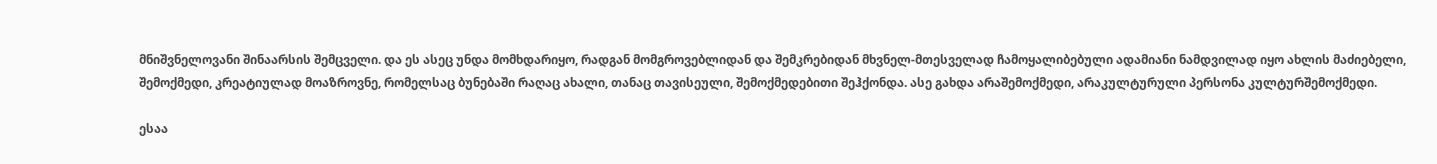მნიშვნელოვანი შინაარსის შემცველი. და ეს ასეც უნდა მომხდარიყო, რადგან მომგროვებლიდან და შემკრებიდან მხვნელ-მთესველად ჩამოყალიბებული ადამიანი ნამდვილად იყო ახლის მაძიებელი, შემოქმედი, კრეატიულად მოაზროვნე, რომელსაც ბუნებაში რაღაც ახალი, თანაც თავისეული, შემოქმედებითი შეჰქონდა. ასე გახდა არაშემოქმედი, არაკულტურული პერსონა კულტურშემოქმედი.

ესაა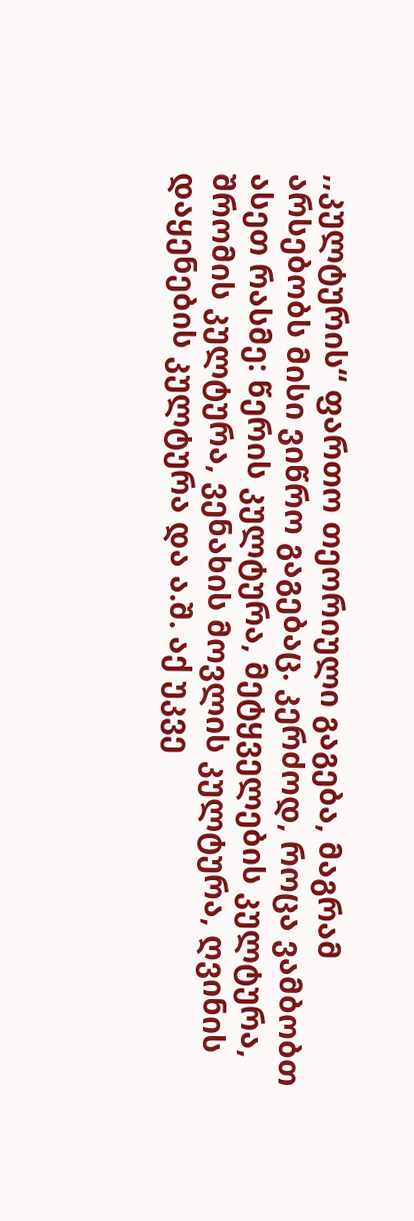,,კულტურის“ ფართო თეორიული გაგება, მაგრამ არსებობს მისი ვიწრო გაგებაც. კერძოდ, როცა ვამბობთ ასეთ რასმე: წერის კულტურა, მეტყველების კულტურა, შრომის კულტურა, ვენახის მოვლის კულტურა, ღვინის დაყენების კულტურა და ა.შ. აქ უკვე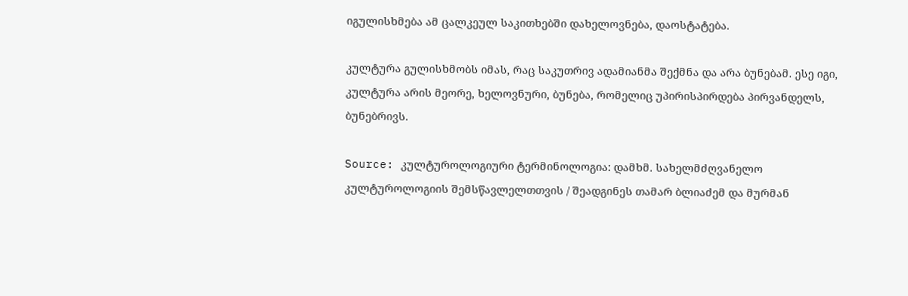იგულისხმება ამ ცალკეულ საკითხებში დახელოვნება, დაოსტატება.

კულტურა გულისხმობს იმას, რაც საკუთრივ ადამიანმა შექმნა და არა ბუნებამ. ესე იგი, კულტურა არის მეორე, ხელოვნური, ბუნება, რომელიც უპირისპირდება პირვანდელს, ბუნებრივს.

Source: კულტუროლოგიური ტერმინოლოგია: დამხმ. სახელმძღვანელო კულტუროლოგიის შემსწავლელთთვის / შეადგინეს თამარ ბლიაძემ და მურმან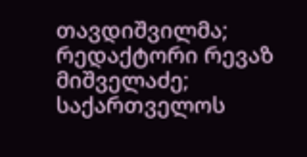თავდიშვილმა; რედაქტორი რევაზ მიშველაძე; საქართველოს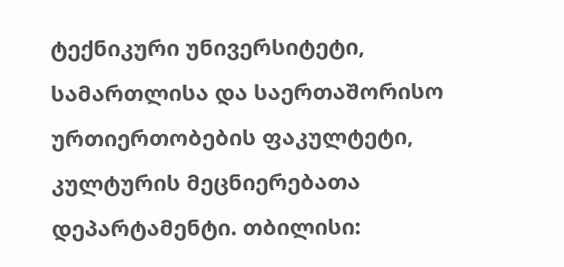ტექნიკური უნივერსიტეტი, სამართლისა და საერთაშორისო ურთიერთობების ფაკულტეტი, კულტურის მეცნიერებათა დეპარტამენტი. თბილისი: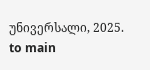უნივერსალი, 2025.
to main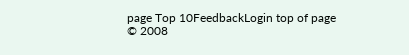page Top 10FeedbackLogin top of page
© 2008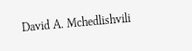David A. Mchedlishvili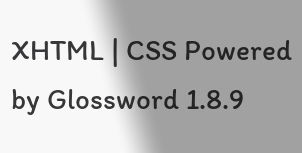XHTML | CSS Powered by Glossword 1.8.9